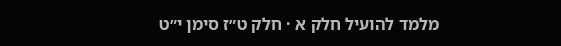מלמד להועיל חלק א · חלק ט״ז סימן י״ט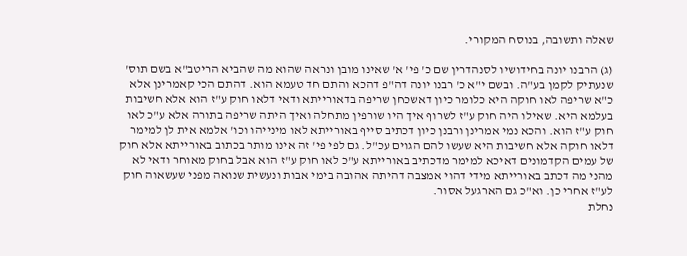שאלה ותשובה, בנוסח המקורי.

(ג) הרבנו יונה בחידושיו לסנהדרין שם כ' פי' א' שאינו מובן ונראה שהוא מה שהביא הריטב"א בשם תוס' שנעתיק לקמן בע"ה. ובשם י"א כ' רבנו יונה דה"פ דהכא והתם חד טעמא הוא. דהתם הכי קאמרינן אלא כ"א שריפה לאו חוקה היא כלומר כיון דאשכחן שריפה בדאורייתא ודאי דלאו חוק ע"ז הוא אלא חשיבות בעלמא היא. שאילו היה חוק ע"ז לשרוף איך היו שורפין מתחלה ואיך היתה שריפה בתורה אלא ע"כ לאו חוק ע"ז הוא. והכא נמי אמרינן ורבנן כיון דכתיב סייף באורייתא לאו מינייהו וכו' אלמא אית לן למימר דלאו חוקה אלא חשיבות היא שעשו להם הגוים עכ"ל. גם לפי פי' זה אינו מותר בכתוב באורייתא אלא חוק של עמים הקדמונים דאיכא למימר מדכתיב באורייתא ע"כ לאו חוק ע"ז הוא אבל בחוק מאוחר ודאי לא מהני מה דכתב באורייתא מידי דהוי אמצבה דהיתה אהובה בימי אבות ונעשית שנואה מפני שעשאוה חוק לע"ז אחרי כן. וא"כ גם הארגעל אסור.
נחלת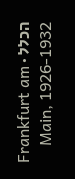הכלל · Frankfurt am Main, 1926-1932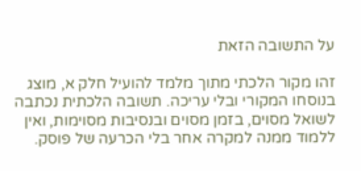על התשובה הזאת

זהו מקור הלכתי מתוך מלמד להועיל חלק א, מוצג בנוסחו המקורי ובלי עריכה. תשובה הלכתית נכתבה לשואל מסוים, בזמן מסוים ובנסיבות מסוימות, ואין ללמוד ממנה למקרה אחר בלי הכרעה של פוסק.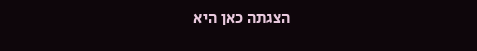הצגתה כאן היא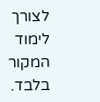לצורך לימוד המקור בלבד.